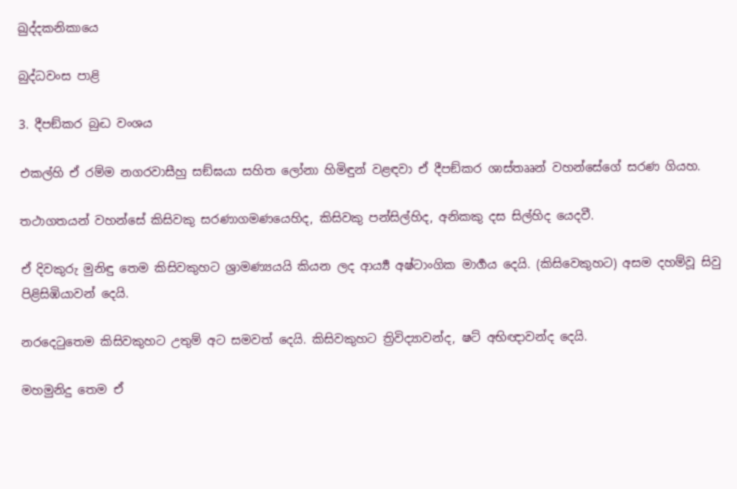ඛුද්දකනිකායෙ

බුද්ධවංස පාළි

3. දීපඞ්කර බුද්‍ධ වංශය

එකල්හි ඒ රම්ම නගරවාසීහු සඞ්ඝයා සහිත ලෝනා හිමිඳුන් වළඳවා ඒ දීපඞ්කර ශාස්තෲන් වහන්සේගේ සරණ ගියහ.

තථාගතයන් වහන්සේ කිසිවකු සරණාගමණයෙහිද, කිසිවකු පන්සිල්හිද, අනිකකු දස සිල්හිද යෙදවී.

ඒ දිවකුරු මුනිඳු තෙම කිසිවකුහට ශ්‍රාමණ්‍යයයි කියන ලද ආර්‍ය්‍ය අෂ්ටාංගික මාර්‍ගය දෙයි. (කිසිවෙකුහට) අසම දහම්වූ සිවු පිළිසිඹියාවන් දෙයි.

නරදෙටුතෙම කිසිවකුහට උතුම් අට සමවත් දෙයි. කිසිවකුහට ත්‍රිවිද්‍යාවන්ද, ෂට් අභිඥාවන්ද දෙයි.

මහමුනිදු තෙම ඒ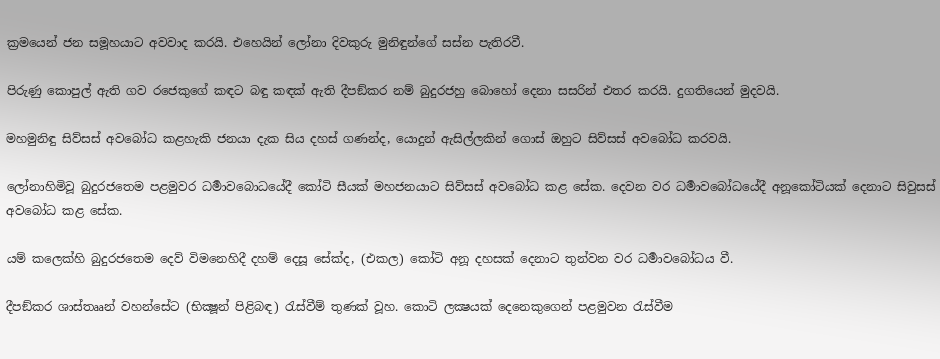ක්‍රමයෙන් ජන සමූහයාට අවවාද කරයි. එහෙයින් ලෝනා දිවකුරු මුනිඳුන්ගේ සස්න පැතිරවී.

පිරුණු කොපුල් ඇති ගව රජෙකුගේ කඳට බඳු කඳක් ඇති දීපඞ්කර නම් බුදුරජහු බොහෝ දෙනා සසරින් එතර කරයි. දුගතියෙන් මුදවයි.

මහමුනිඳු සිව්සස් අවබෝධ කළහැකි ජනයා දැක සිය දහස් ගණන්ද, යොදුන් ඇසිල්ලකින් ගොස් ඔහුට සිව්සස් අවබෝධ කරවයි.

ලෝනාහිමිවූ බුදුරජතෙම පළමුවර ධර්‍මාවබොධයේදී කෝටි සීයක් මහජනයාට සිව්සස් අවබෝධ කළ සේක. දෙවන වර ධර්‍මාවබෝධයේදී අනූකෝටියක් දෙනාට සිවුසස් අවබෝධ කළ සේක.

යම් කලෙක්හි බුදුරජතෙම දෙව් විමනෙහිදී දහම් දෙසූ සේක්ද, (එකල) කෝටි අනූ දහසක් දෙනාට තුන්වන වර ධර්‍මාවබෝධය වී.

දීපඞ්කර ශාස්තෲන් වහන්සේට (භික්‍ෂූන් පිළිබඳ) රැස්වීම් තුණක් වූහ. කොටි ලක්‍ෂයක් දෙනෙකුගෙන් පළමුවන රැස්වීම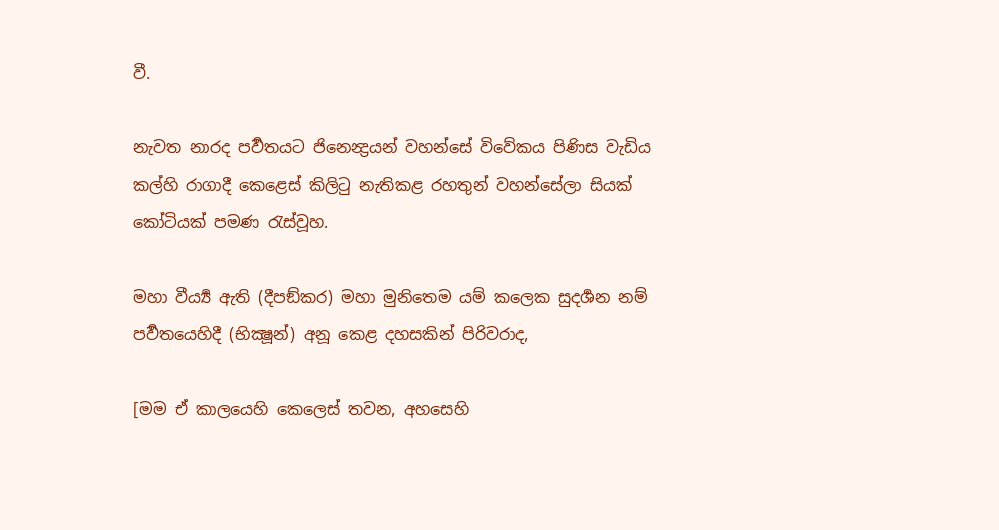වී.

නැවත නාරද පර්‍වතයට ජිනෙන්‍ද්‍රයන් වහන්සේ විවේකය පිණිස වැඩිය කල්හි රාගාදී කෙළෙස් කිලිටු නැතිකළ රහතුන් වහන්සේලා සියක් කෝටියක් පමණ රැස්වූහ.

මහා වීර්‍ය්‍ය ඇති (දීපඞ්කර) මහා මුනිතෙම යම් කලෙක සුදර්‍ශන නම් පර්‍වතයෙහිදී (භික්‍ෂූන්) අනූ කෙළ දහසකින් පිරිවරාද,

[මම ඒ කාලයෙහි කෙලෙස් තවන, අහසෙහි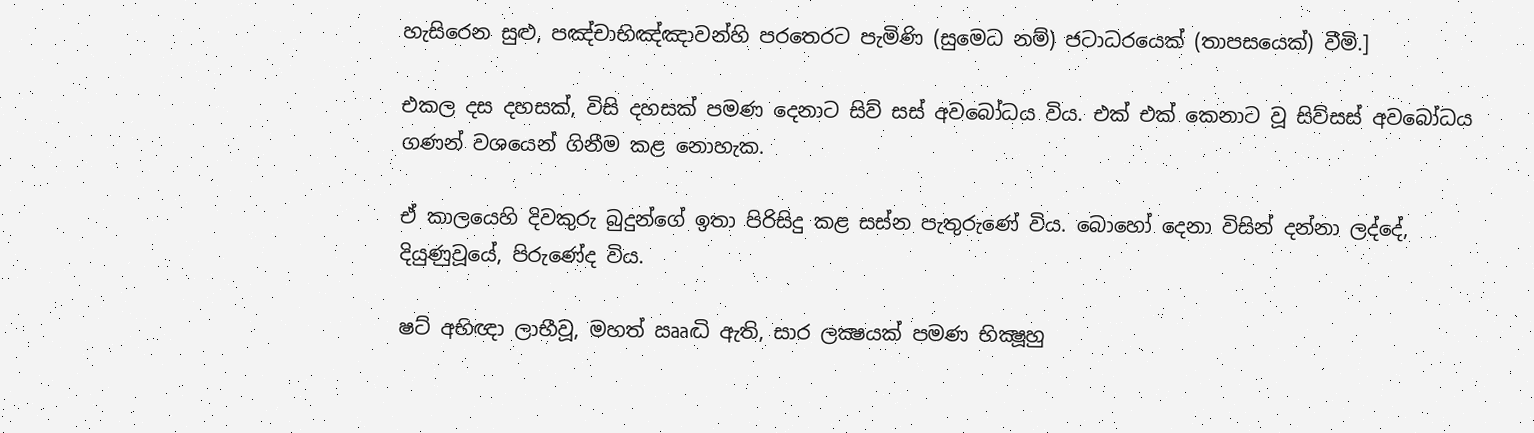හැසිරෙන සුළු, පඤ්චාභිඤ්ඤාවන්හි පරතෙරට පැමිණි (සුමෙධ නම්) ජටාධරයෙක් (තාපසයෙක්) වීමි.]

එකල දස දහසක්, විසි දහසක් පමණ දෙනාට සිව් සස් අවබෝධය විය. එක් එක් කෙනාට වූ සිව්සස් අවබෝධය ගණන් වශයෙන් ගිනීම කළ නොහැක.

ඒ කාලයෙහි දිවකුරු බුදුන්ගේ ඉතා පිරිසිදු කළ සස්න පැතුරුණේ විය. බොහෝ දෙනා විසින් දන්නා ලද්දේ, දියුණුවූයේ, පිරුණේද විය.

ෂට් අභිඥා ලාභීවූ, මහත් ඎද්‍ධි ඇති, සාර ලක්‍ෂයක් පමණ භික්‍ෂූහු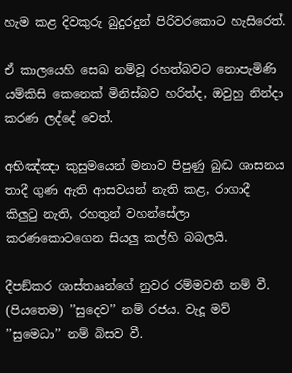හැම කළ දිවකුරු බුදුරදුන් පිරිවරකොට හැසිරෙත්.

ඒ කාලයෙහි සෙඛ නම්වූ රහත්බවට නොපැමිණි යම්කිසි කෙනෙක් මිනිස්බව හරිත්ද, ඔවුහු නින්දා කරණ ලද්දේ වෙත්.

අභිඤ්ඤා කුසුමයෙන් මනාව පිපුණු බුද්‍ධ ශාසනය තාදී ගුණ ඇති ආසවයන් නැති කළ, රාගාදී කිලුටු නැති, රහතුන් වහන්සේලා කරණකොටගෙන සියලු කල්හි බබලයි.

දීපඞ්කර ශාස්තෲන්ගේ නුවර රම්මවතී නම් වී. (පියතෙම) ’’සුදෙව’’ නම් රජය. වැදූ මව් ’’සුමෙධා’’ නම් බිසව වී.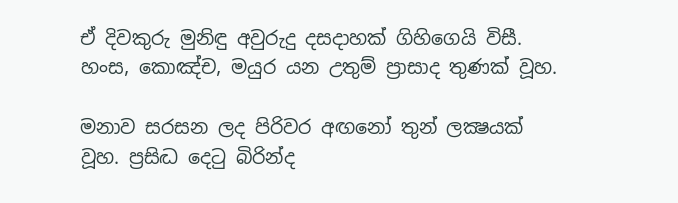ඒ දිවකුරු මුනිඳු අවුරුදු දසදාහක් ගිහිගෙයි විසී. හංස, කොඤ්ච, මයුර යන උතුම් ප්‍රාසාද තුණක් වූහ.

මනාව සරසන ලද පිරිවර අඟනෝ තුන් ලක්‍ෂයක් වූහ. ප්‍රසිද්‍ධ දෙටු බිරින්ද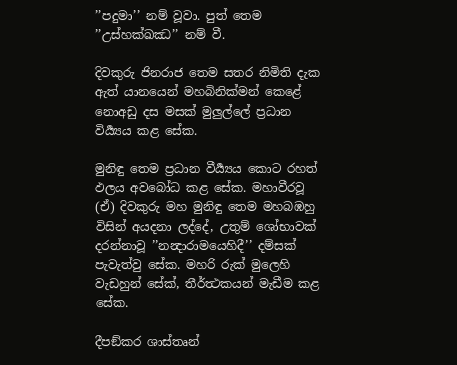’’පදුමා’’ නම් වූවා. පුත් තෙම ’’උස්හක්ඛඣ’’ නම් වී.

දිවකුරු ජිනරාජ තෙම සතර නිමිති දැක ඇත් යානයෙන් මහබිනික්මන් කෙළේ නොඅඩු දස මසක් මුලුල්ලේ ප්‍රධාන විර්‍ය්‍යය කළ සේක.

මුනිඳු තෙම ප්‍රධාන වීර්‍ය්‍යය කොට රහත් ඵලය අවබෝධ කළ සේක. මහාවීරවූ (ඒ) දිවකුරු මහ මුනිඳු තෙම මහබඹහු විසින් අයදනා ලද්දේ, උතුම් ශෝභාවක් දරන්නාවූ ’’නන්‍දාරාමයෙහිදී’’ දම්සක් පැවැත්වු සේක. මහරි රුක් මුලෙහි වැඩහුන් සේක්, තීර්ත්‍ථකයන් මැඩීම කළ සේක.

දීපඞ්කර ශාස්තෘන්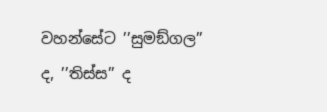වහන්සේට ’’සුමඞ්ගල’’ ද, ’’තිස්ස’’ ද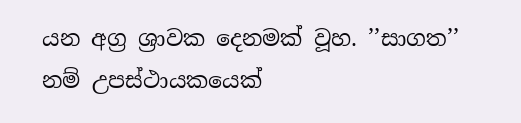යන අග්‍ර ශ්‍රාවක දෙනමක් වූහ. ’’සාගත’’ නම් උපස්ථායකයෙක්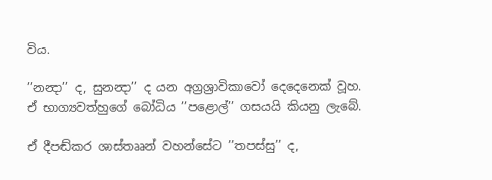විය.

’’නන්‍දා’’ ද, සුනන්‍දා’’ ද යන අග්‍රශ්‍රාවිකාවෝ දෙදෙනෙක් වූහ. ඒ භාග්‍යවත්හුගේ බෝධිය ’’පළොල්’’ ගසයයි කියනු ලැබේ.

ඒ දීපඬ්කර ශාස්තෲන් වහන්සේට ’’තපස්සු’’ ද,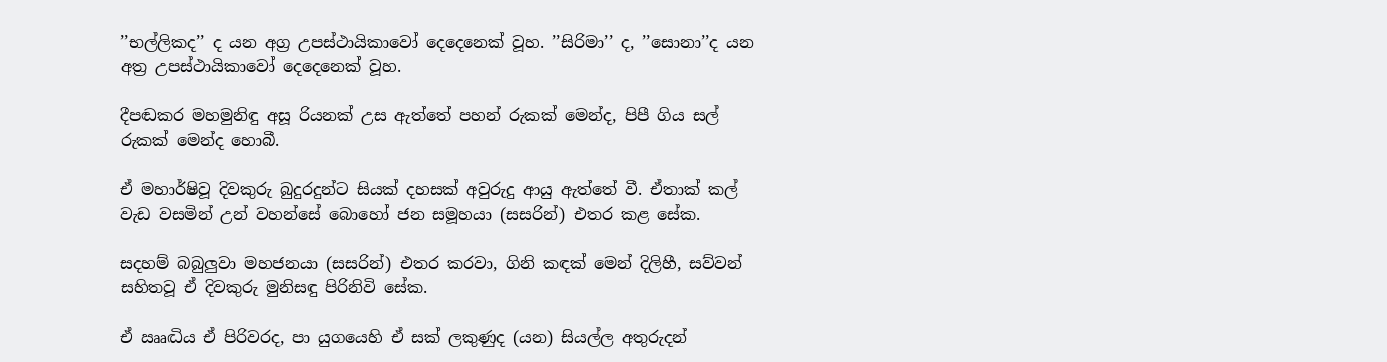’’භල්ලිකද’’ ද යන අග්‍ර උපස්ථායිකාවෝ දෙදෙනෙක් වූහ. ’’සිරිමා’’ ද, ’’සොනා’’ද යන අත්‍ර උපස්ථායිකාවෝ දෙදෙනෙක් වූහ.

දීපඬකර මහමුනිඳු අසූ රියනක් උස ඇත්තේ පහන් රුකක් මෙන්ද, පිපී ගිය සල් රුකක් මෙන්ද හොබී.

ඒ මහාර්ෂිවූ දිවකුරු බුදුරදුන්ට සියක් දහසක් අවුරුදු ආයු ඇත්තේ වී. ඒතාක් කල් වැඩ වසමින් උන් වහන්සේ බොහෝ ජන සමූහයා (සසරින්) එතර කළ සේක.

සදහම් බබුලුවා මහජනයා (සසරින්) එතර කරවා, ගිනි කඳක් මෙන් දිලිහී, සව්වන් සහිතවූ ඒ දිවකුරු මුනිසඳු පිරිනිවි සේක.

ඒ ඎද්‍ධිය ඒ පිරිවරද, පා යුගයෙහි ඒ සක් ලකුණුද (යන) සියල්ල අතුරුදන්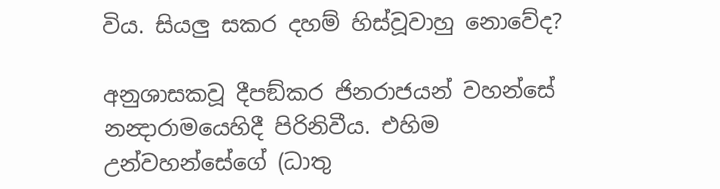විය. සියලු සකර දහම් හිස්වූවාහු නොවේද?

අනුශාසකවූ දීපඞ්කර ජිනරාජයන් වහන්සේ නන්‍දාරාමයෙහිදී පිරිනිවීය. එහිම උන්වහන්සේගේ (ධාතු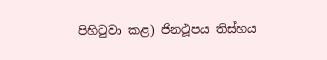පිහිටුවා කළ) ජිනථූපය තිස්හය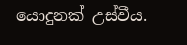යොදුනක් උස්වීය.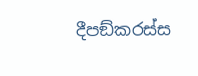දීපඞ්කරස්ස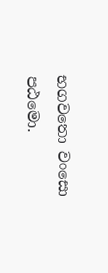භගවතො වංසො පඨමො.